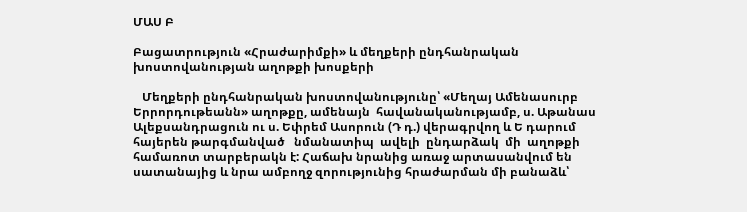ՄԱՍ Բ

Բացատրություն «Հրաժարիմքի» և մեղքերի ընդհանրական խոստովանության աղոթքի խոսքերի

   Մեղքերի ընդհանրական խոստովանությունը՝ «Մեղայ Ամենասուրբ  Երրորդութեանն» աղոթքը, ամենայն  հավանականությամբ, ս. Աթանաս Ալեքսանդրացուն ու ս. Եփրեմ Ասորուն (Դ դ.) վերագրվող և Ե դարում հայերեն թարգմանված   նմանատիպ  ավելի  ընդարձակ  մի  աղոթքի համառոտ տարբերակն է: Հաճախ նրանից առաջ արտասանվում են սատանայից և նրա ամբողջ զորությունից հրաժարման մի բանաձև՝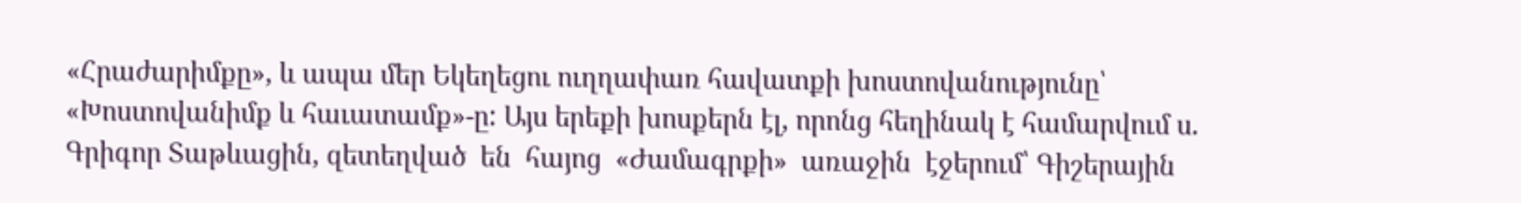«Հրաժարիմքը», և ապա մեր Եկեղեցու ուղղափառ հավատքի խոստովանությունը՝ «Խոստովանիմք և հաւատամք»-ը: Այս երեքի խոսքերն էլ, որոնց հեղինակ է համարվում ս. Գրիգոր Տաթևացին, զետեղված  են  հայոց  «Ժամագրքի»  առաջին  էջերում՝ Գիշերային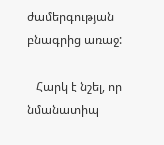ժամերգության բնագրից առաջ:

   Հարկ է նշել, որ նմանատիպ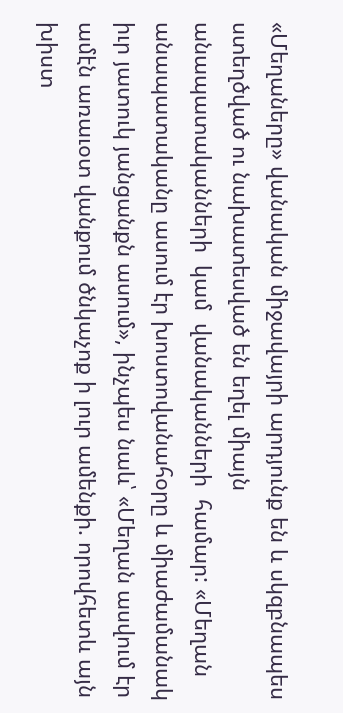«Մեղաները» վանական միջավայրի արդյունք են և սկզբնապես ստեղծված ու նախատեսված են եղել միայն  անապատականների  կամ  վանականների  համար: «Մեղան անապատականը ասում էր խոստովանահօրը և միաժամանակ  իւր յատուկ յանցանքն ասում», ինչպես նաև՝ «Մեղան ասվում էր ամէն առաւօտ վանքում ծնկաչոք ի լուր ամենքի. որովհետև այն խիստ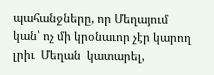պահանջները, որ Մեղայում կան՝ ոչ մի կրօնաւոր չէր կարող լրիւ  Մեղան  կատարել,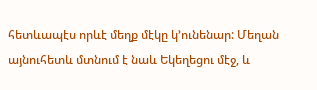հետևապէս որևէ մեղք մէկը կ՚ունենար: Մեղան այնուհետև մտնում է նաև Եկեղեցու մէջ, և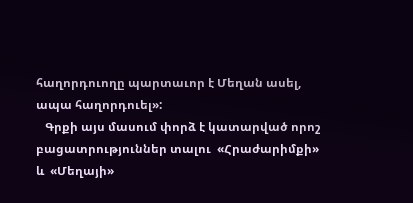հաղորդուողը պարտաւոր է Մեղան ասել, ապա հաղորդուել»:
   Գրքի այս մասում փորձ է կատարված որոշ բացատրություններ տալու  «Հրաժարիմքի»  և  «Մեղայի»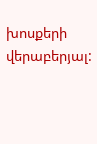խոսքերի  վերաբերյալ: